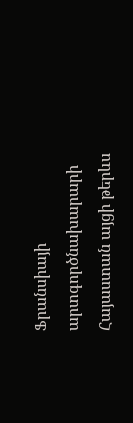Ֆրանսիայի արտգործնախարարի Հայաստան այցի թերևս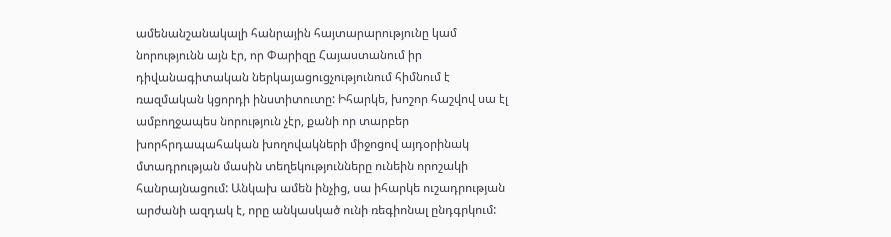ամենանշանակալի հանրային հայտարարությունը կամ նորությունն այն էր, որ Փարիզը Հայաստանում իր դիվանագիտական ներկայացուցչությունում հիմնում է ռազմական կցորդի ինստիտուտը: Իհարկե, խոշոր հաշվով սա էլ ամբողջապես նորություն չէր, քանի որ տարբեր խորհրդապահական խողովակների միջոցով այդօրինակ մտադրության մասին տեղեկությունները ունեին որոշակի հանրայնացում: Անկախ ամեն ինչից, սա իհարկե ուշադրության արժանի ազդակ է, որը անկասկած ունի ռեգիոնալ ընդգրկում: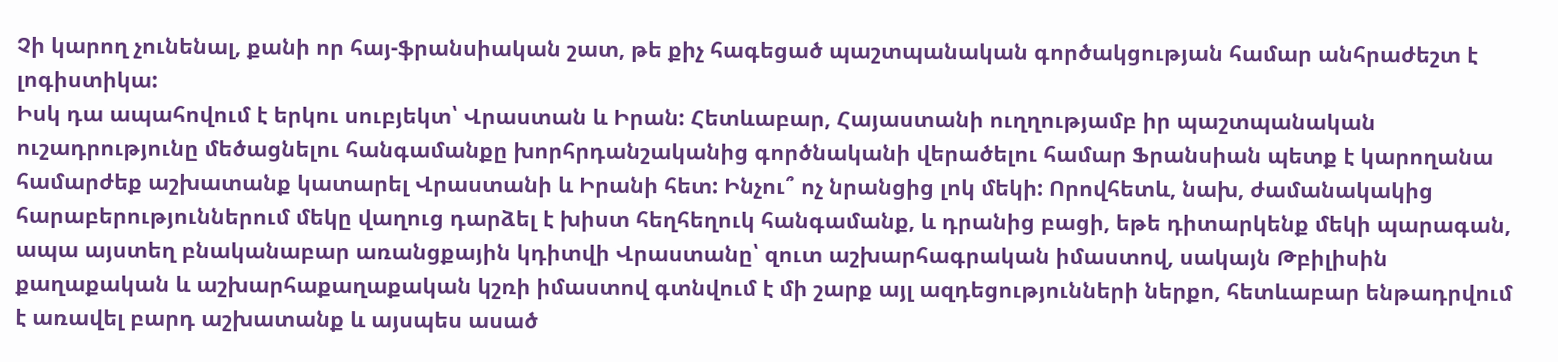Չի կարող չունենալ, քանի որ հայ-ֆրանսիական շատ, թե քիչ հագեցած պաշտպանական գործակցության համար անհրաժեշտ է լոգիստիկա:
Իսկ դա ապահովում է երկու սուբյեկտ՝ Վրաստան և Իրան: Հետևաբար, Հայաստանի ուղղությամբ իր պաշտպանական ուշադրությունը մեծացնելու հանգամանքը խորհրդանշականից գործնականի վերածելու համար Ֆրանսիան պետք է կարողանա համարժեք աշխատանք կատարել Վրաստանի և Իրանի հետ: Ինչու՞ ոչ նրանցից լոկ մեկի: Որովհետև, նախ, ժամանակակից հարաբերություններում մեկը վաղուց դարձել է խիստ հեղհեղուկ հանգամանք, և դրանից բացի, եթե դիտարկենք մեկի պարագան, ապա այստեղ բնականաբար առանցքային կդիտվի Վրաստանը՝ զուտ աշխարհագրական իմաստով, սակայն Թբիլիսին քաղաքական և աշխարհաքաղաքական կշռի իմաստով գտնվում է մի շարք այլ ազդեցությունների ներքո, հետևաբար ենթադրվում է առավել բարդ աշխատանք և այսպես ասած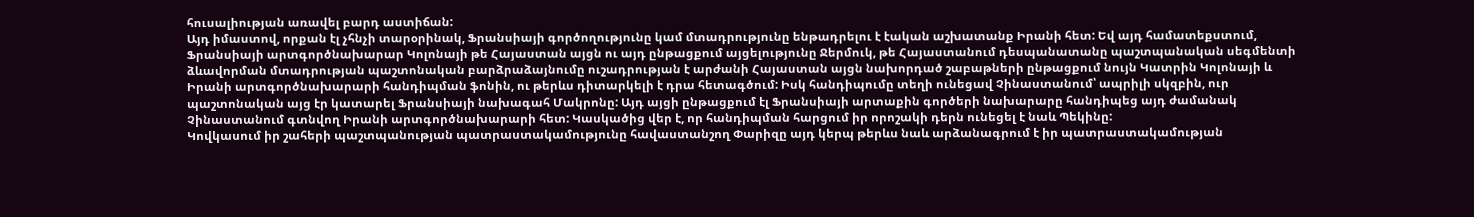հուսալիության առավել բարդ աստիճան:
Այդ իմաստով, որքան էլ չհնչի տարօրինակ, Ֆրանսիայի գործողությունը կամ մտադրությունը ենթադրելու է էական աշխատանք Իրանի հետ: Եվ այդ համատեքստում, Ֆրանսիայի արտգործնախարար Կոլոնայի թե Հայաստան այցն ու այդ ընթացքում այցելությունը Ջերմուկ, թե Հայաստանում դեսպանատանը պաշտպանական սեգմենտի ձևավորման մտադրության պաշտոնական բարձրաձայնումը ուշադրության է արժանի Հայաստան այցն նախորդած շաբաթների ընթացքում նույն Կատրին Կոլոնայի և Իրանի արտգործնախարարի հանդիպման ֆոնին, ու թերևս դիտարկելի է դրա հետագծում: Իսկ հանդիպումը տեղի ունեցավ Չինաստանում՝ ապրիլի սկզբին, ուր պաշտոնական այց էր կատարել Ֆրանսիայի նախագահ Մակրոնը: Այդ այցի ընթացքում էլ Ֆրանսիայի արտաքին գործերի նախարարը հանդիպեց այդ ժամանակ Չինաստանում գտնվող Իրանի արտգործնախարարի հետ: Կասկածից վեր է, որ հանդիպման հարցում իր որոշակի դերն ունեցել է նաև Պեկինը:
Կովկասում իր շահերի պաշտպանության պատրաստակամությունը հավաստանշող Փարիզը այդ կերպ թերևս նաև արձանագրում է իր պատրաստակամության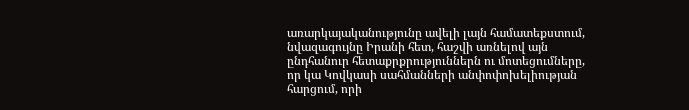առարկայականությունը ավելի լայն համատեքստում, նվազագույնը Իրանի հետ, հաշվի առնելով այն ընդհանուր հետաքրքրություններն ու մոտեցումները, որ կա Կովկասի սահմանների անփոփոխելիության հարցում, որի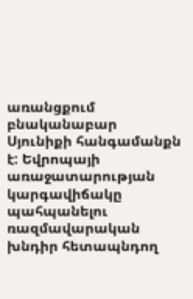առանցքում բնականաբար Սյունիքի հանգամանքն է: Եվրոպայի առաջատարության կարգավիճակը պահպանելու ռազմավարական խնդիր հետապնդող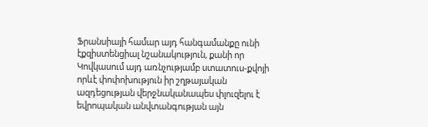Ֆրանսիայի համար այդ հանգամանքը ունի էքզիստենցիալ նշանակություն, քանի որ Կովկասում այդ առնչությամբ ստատուս-քվոյի որևէ փոփոխություն իր շղթայական ազդեցության վերջնականապես փլուզելու է եվրոպական անվտանգության այն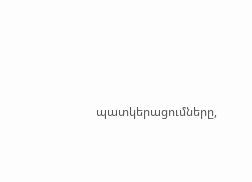պատկերացումները,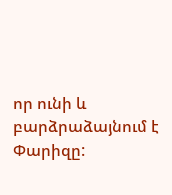որ ունի և բարձրաձայնում է Փարիզը: